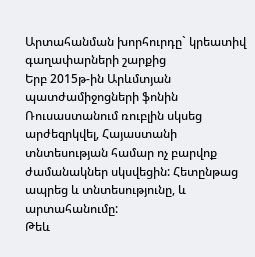Արտահանման խորհուրդը` կրեատիվ գաղափարների շարքից
Երբ 2015թ-ին Արևմտյան պատժամիջոցների ֆոնին Ռուսաստանում ռուբլին սկսեց արժեզրկվել, Հայաստանի տնտեսության համար ոչ բարվոք ժամանակներ սկսվեցին: Հետընթաց ապրեց և տնտեսությունը, և արտահանումը:
Թեև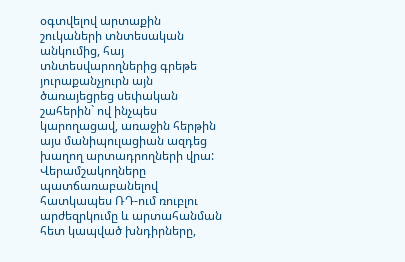օգտվելով արտաքին շուկաների տնտեսական անկումից, հայ տնտեսվարողներից գրեթե յուրաքանչյուրն այն ծառայեցրեց սեփական շահերին` ով ինչպես կարողացավ, առաջին հերթին այս մանիպուլացիան ազդեց խաղող արտադրողների վրա: Վերամշակողները պատճառաբանելով հատկապես ՌԴ-ում ռուբլու արժեզրկումը և արտահանման հետ կապված խնդիրները,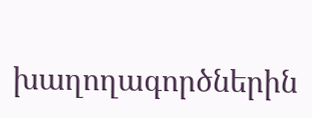խաղողագործներին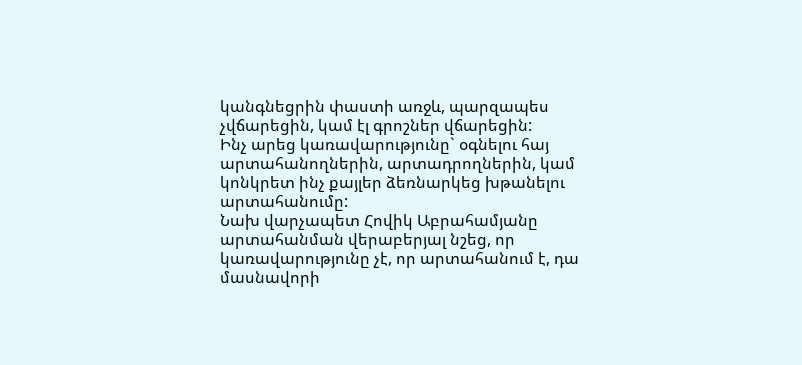կանգնեցրին փաստի առջև, պարզապես չվճարեցին, կամ էլ գրոշներ վճարեցին:
Ինչ արեց կառավարությունը` օգնելու հայ արտահանողներին, արտադրողներին, կամ կոնկրետ ինչ քայլեր ձեռնարկեց խթանելու արտահանումը:
Նախ վարչապետ Հովիկ Աբրահամյանը արտահանման վերաբերյալ նշեց, որ կառավարությունը չէ, որ արտահանում է, դա մասնավորի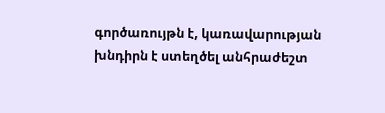գործառույթն է, կառավարության խնդիրն է ստեղծել անհրաժեշտ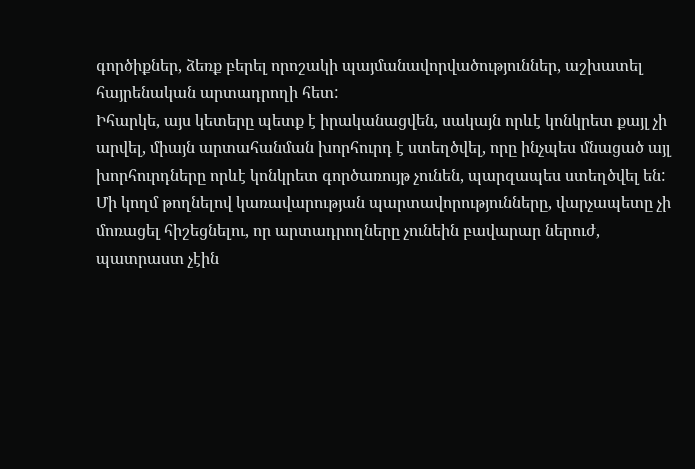գործիքներ, ձեռք բերել որոշակի պայմանավորվածություններ, աշխատել հայրենական արտադրողի հետ:
Իհարկե, այս կետերը պետք է իրականացվեն, սակայն որևէ կոնկրետ քայլ չի արվել, միայն արտահանման խորհուրդ է ստեղծվել, որը ինչպես մնացած այլ խորհուրդները որևէ կոնկրետ գործառույթ չունեն, պարզապես ստեղծվել են:
Մի կողմ թողնելով կառավարության պարտավորությունները, վարչապետը չի մոռացել հիշեցնելու, որ արտադրողները չունեին բավարար ներուժ, պատրաստ չէին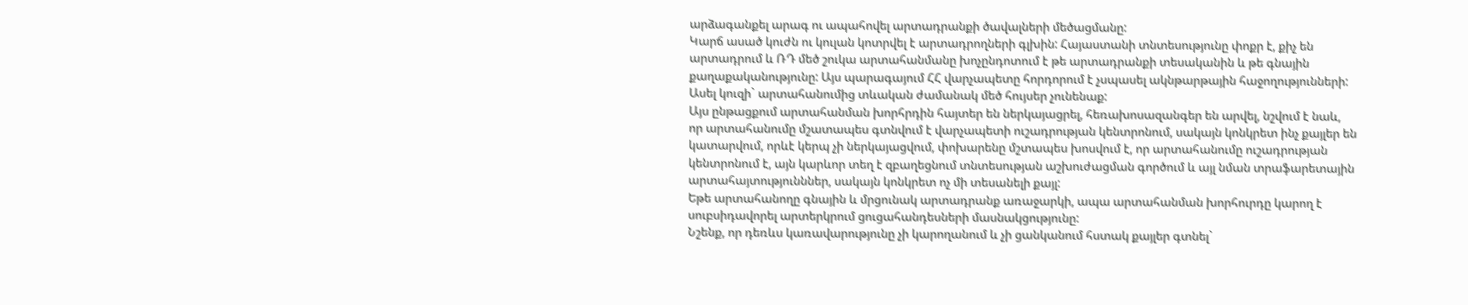արձագանքել արագ ու ապահովել արտադրանքի ծավալների մեծացմանը:
Կարճ ասած կուժն ու կուլան կոտրվել է արտադրողների գլխին: Հայաստանի տնտեսությունը փոքր է, քիչ են արտադրում և ՌԴ մեծ շուկա արտահանմանը խոչընդոտում է թե արտադրանքի տեսականին և թե գնային քաղաքականությունը: Այս պարագայում ՀՀ վարչապետը հորդորում է չսպասել ակնթարթային հաջողությունների:
Ասել կուզի` արտահանումից տևական ժամանակ մեծ հույսեր չունենաք:
Այս ընթացքում արտահանման խորհրդին հայտեր են ներկայացրել, հեռախոսազանգեր են արվել, նշվում է նաև, որ արտահանումը մշատապես գտնվում է վարչապետի ուշադրության կենտրոնում, սակայն կոնկրետ ինչ քայլեր են կատարվում, որևէ կերպ չի ներկայացվում, փոխարենը մշտապես խոսվում է, որ արտահանումը ուշադրության կենտրոնում է, այն կարևոր տեղ է զբաղեցնում տնտեսության աշխուժացման գործում և այլ նման տրաֆարետային արտահայտությունններ, սակայն կոնկրետ ոչ մի տեսանելի քայլ:
Եթե արտահանողը գնային և մրցունակ արտադրանք առաջարկի, ապա արտահանման խորհուրդը կարող է սուբսիդավորել արտերկրում ցուցահանդեսների մասնակցությունը:
Նշենք, որ դեռևս կառավարությունը չի կարողանում և չի ցանկանում հստակ քայլեր գտնել`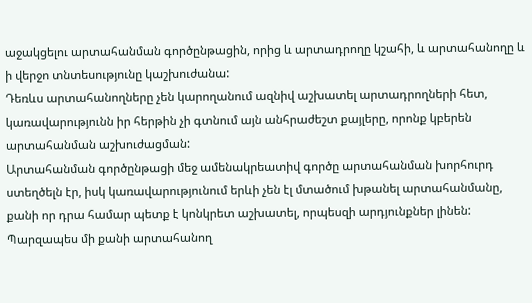աջակցելու արտահանման գործընթացին, որից և արտադրողը կշահի, և արտահանողը և ի վերջո տնտեսությունը կաշխուժանա:
Դեռևս արտահանողները չեն կարողանում ազնիվ աշխատել արտադրողների հետ, կառավարությունն իր հերթին չի գտնում այն անհրաժեշտ քայլերը, որոնք կբերեն արտահանման աշխուժացման:
Արտահանման գործընթացի մեջ ամենակրեատիվ գործը արտահանման խորհուրդ ստեղծելն էր, իսկ կառավարությունում երևի չեն էլ մտածում խթանել արտահանմանը, քանի որ դրա համար պետք է կոնկրետ աշխատել, որպեսզի արդյունքներ լինեն: Պարզապես մի քանի արտահանող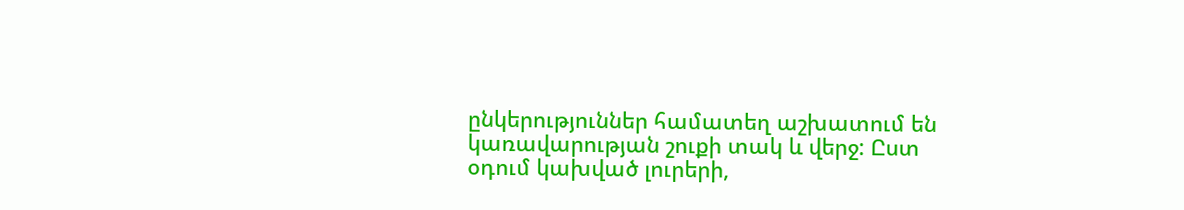ընկերություններ համատեղ աշխատում են կառավարության շուքի տակ և վերջ: Ըստ օդում կախված լուրերի,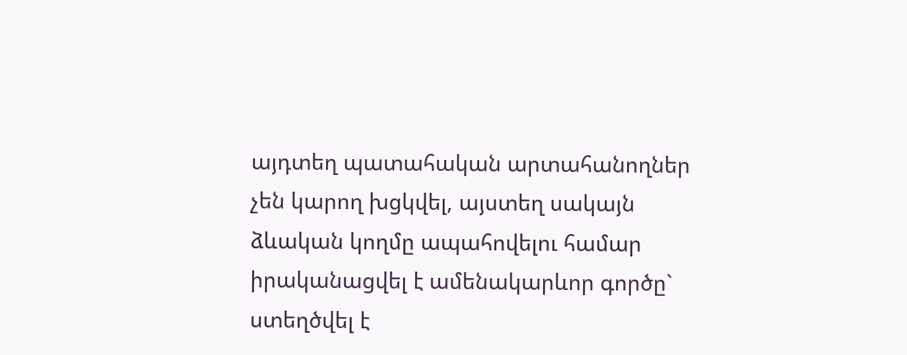այդտեղ պատահական արտահանողներ չեն կարող խցկվել, այստեղ սակայն ձևական կողմը ապահովելու համար իրականացվել է ամենակարևոր գործը` ստեղծվել է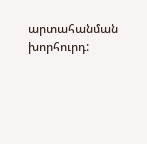արտահանման խորհուրդ: